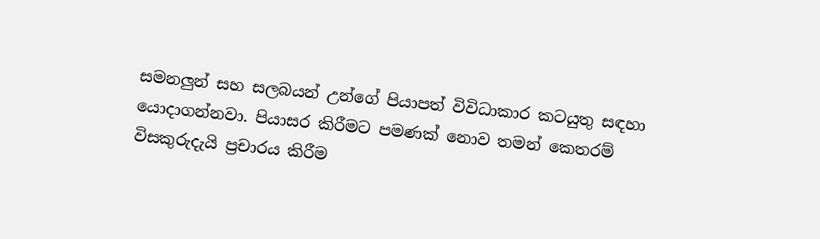සමනලුන් සහ සලබයන් උන්ගේ පියාපත් විවිධාකාර කටයුතු සඳහා යොදාගන්නවා. පියාසර කිරීමට පමණක් නොව තමන් කෙතරම් විසකුරුදැයි ප්‍ර‍චාරය කිරීම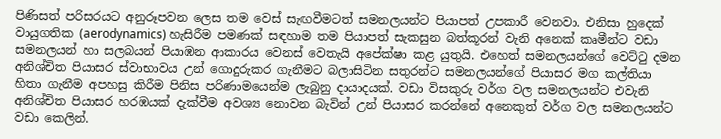පිණිසත් පරිසරයට අනුරූපවන ලෙස තම වෙස් සැඟවීමටත් සමනලයන්ට පියාපත් උපකාරී වෙනවා. එනිසා හුදෙක් වායුගතික (aerodynamics) හැසිරීම පමණක් සඳහාම තම පියාපත් සැකසුන බත්කූරන් වැනි අනෙක් කෘමීන්ට වඩා සමනලයන් හා සලබයන් පියාඹන ආකාරය වෙනස් වෙතැයි අපේක්ෂා කළ යුතුයි. එහෙත් සමනලයන්ගේ වෙට්ටු දමන අනිශ්චිත පියාසර ස්වාභාවය උන් ගොදුරුකර ගැනීමට බලාසිටින සතුරන්ට සමනලයන්ගේ පියාසර මග කල්තියා හිතා ගැනීම අපහසු කිරීම පිනිස පරිණාමයෙන්ම ලැබුනු දායාදයක්. වඩා විසකුරු වර්ග වල සමනලයන්ට එවැනි අනිශ්චිත පියාසර හරඹයක් දැක්වීම අවශ්‍ය නොවන බැවින් උන් පියාසර කරන්නේ අනෙකුත් වර්ග වල සමනලයන්ට වඩා කෙලින්.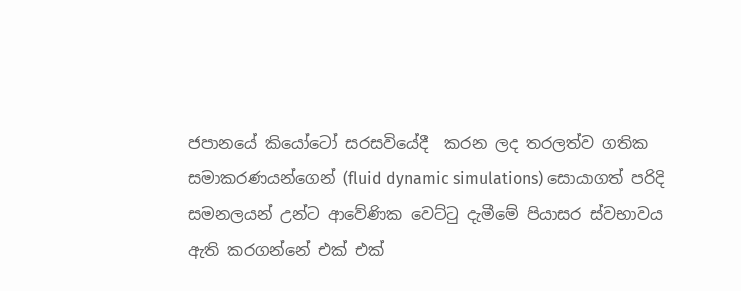ජපානයේ කියෝටෝ සරසවියේදී  කරන ලද තරලත්ව ගතික සමාකරණයන්ගෙන් (fluid dynamic simulations) සොයාගත් පරිදි සමනලයන් උන්ට ආවේණික වෙට්ටු දැමීමේ පියාසර ස්වභාවය ඇති කරගන්නේ එක් එක්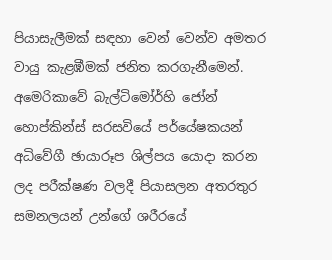පියාසැලීමක් සඳහා වෙන් වෙන්ව අමතර වායු කැළඹීමක් ජනිත කරගැනීමෙන්. අමෙරිකාවේ බැල්ටිමෝර්හි ජෝන් හොප්කින්ස් සරසවියේ පර්යේෂකයන් අධිවේගී ඡායාරූප ශිල්පය යොදා කරන ලද පරීක්ෂණ වලදී පියාසලන අතරතුර සමනලයන් උන්ගේ ශරීරයේ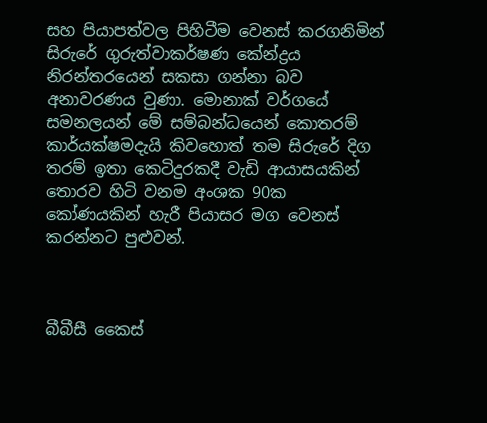සහ පියාපත්වල පිහිටීම වෙනස් කරගනිමින් සිරුරේ ගුරුත්වාකර්ෂණ කේන්ද්‍ර‍ය නිරන්තරයෙන් සකසා ගන්නා බව අනාවරණය වුණා. මොනාක් වර්ගයේ සමනලයන් මේ සම්බන්ධයෙන් කොතරම් කාර්යක්ෂමදැයි කිවහොත් තම සිරුරේ දිග තරම් ඉතා කෙටිදුරකදී වැඩි ආයාසයකින් තොරව හිටි වනම අංශක 90ක කෝණයකින් හැරී පියාසර මග වෙනස් කරන්නට පුළුවන්.



බීබීසී කෛස්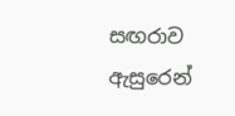සඟරාව ඇසුරෙන්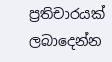ප්‍රතිචාරයක් ලබාදෙන්න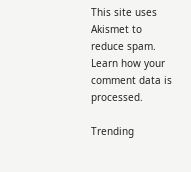This site uses Akismet to reduce spam. Learn how your comment data is processed.

Trending